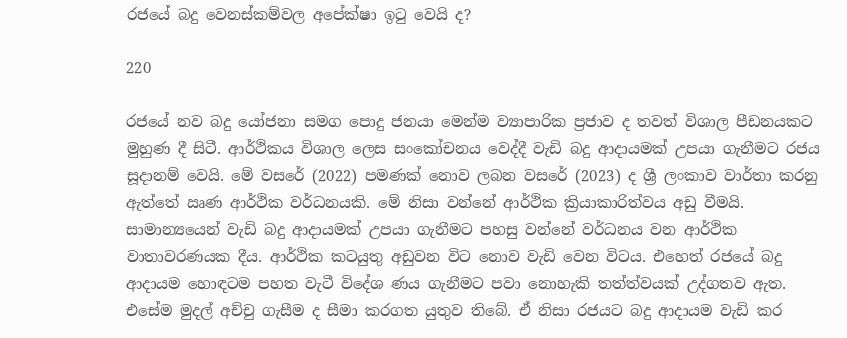රජයේ බදු වෙනස්කම්වල අපේක්ෂා ඉටු වෙයි ද?

220

රජයේ නව බදු යෝජනා සමග පොදු ජනයා මෙන්ම ව්‍යාපාරික ප්‍රජාව ද තවත් විශාල පීඩනයකට මුහුණ දී සිටී. ආර්ථිකය විශාල ලෙස සංකෝචනය වෙද්දී වැඩි බදු ආදායමක් උපයා ගැනීමට රජය සූදානම් වෙයි. මේ වසරේ (2022) පමණක් නොව ලබන වසරේ (2023) ද ශ්‍රී ලංකාව වාර්තා කරනු ඇත්තේ ඍණ ආර්ථික වර්ධනයකි. මේ නිසා වන්නේ ආර්ථික ක්‍රියාකාරිත්වය අඩු වීමයි. සාමාන්‍යයෙන් වැඩි බදු ආදායමක් උපයා ගැනීමට පහසු වන්නේ වර්ධනය වන ආර්ථික වාතාවරණයක දීය. ආර්ථික කටයුතු අඩුවන විට නොව වැඩි වෙන විටය. එහෙත් රජයේ බදු ආදායම හොඳටම පහත වැටී විදේශ ණය ගැනීමට පවා නොහැකි තත්ත්වයක් උද්ගතව ඇත. එසේම මුදල් අච්චු ගැසීම ද සීමා කරගත යුතුව තිබේ. ඒ නිසා රජයට බදු ආදායම වැඩි කර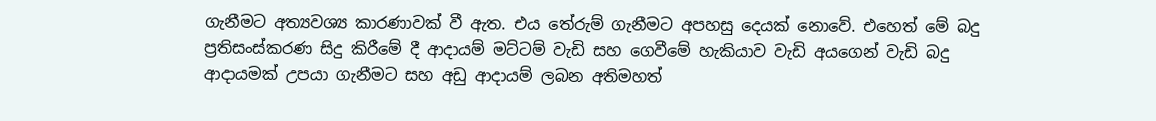ගැනීමට අත්‍යවශ්‍ය කාරණාවක් වී ඇත. එය තේරුම් ගැනීමට අපහසු දෙයක් නොවේ. එහෙත් මේ බදු ප්‍රතිසංස්කරණ සිදු කිරීමේ දී ආදායම් මට්ටම් වැඩි සහ ගෙවීමේ හැකියාව වැඩි අයගෙන් වැඩි බදු ආදායමක් උපයා ගැනීමට සහ අඩු ආදායම් ලබන අතිමහත්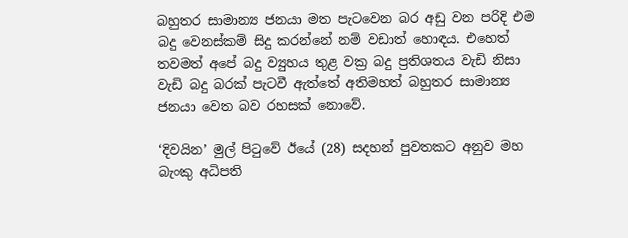බහුතර සාමාන්‍ය ජනයා මත පැටවෙන බර අඩු වන පරිදි එම බදු වෙනස්කම් සිදු කරන්නේ නම් වඩාත් හොඳය. එහෙත් තවමත් අපේ බදු ව්‍යුහය තුළ වක්‍ර බදු ප්‍රතිශතය වැඩි නිසා වැඩි බදු බරක් පැටවී ඇත්තේ අතිමහත් බහුතර සාමාන්‍ය ජනයා වෙත බව රහසක් නොවේ.

‘දිවයින’ මුල් පිටුවේ ඊයේ (28) සදහන් පුවතකට අනුව මහ බැංකු අධිපති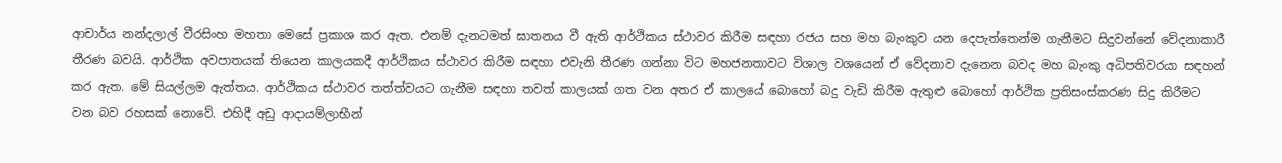ආචාර්ය නන්දලාල් වීරසිංහ මහතා මෙසේ ප්‍රකාශ කර ඇත. එනම් දැනටමත් ඝාතනය වී ඇති ආර්ථිකය ස්ථාවර කිරීම සඳහා රජය සහ මහ බැංකුව යන දෙපැත්තෙන්ම ගැනීමට සිදුවන්නේ වේදනාකාරී තීරණ බවයි. ආර්ථික අවපාතයක් තියෙන කාලයකදී ආර්ථිකය ස්ථාවර කිරීම සඳහා එවැනි තීරණ ගන්නා විට මහජනතාවට විශාල වශයෙන් ඒ වේදනාව දැනෙන බවද මහ බැංකු අධිපතිවරයා සඳහන් කර ඇත. මේ සියල්ලම ඇත්තය. ආර්ථිකය ස්ථාවර තත්ත්වයට ගැනීම සඳහා තවත් කාලයක් ගත වන අතර ඒ කාලයේ බොහෝ බදු වැඩි කිරීම ඇතුළු බොහෝ ආර්ථික ප්‍රතිසංස්කරණ සිදු කිරීමට වන බව රහසක් නොවේ. එහිදී අඩු ආදායම්ලාභීන්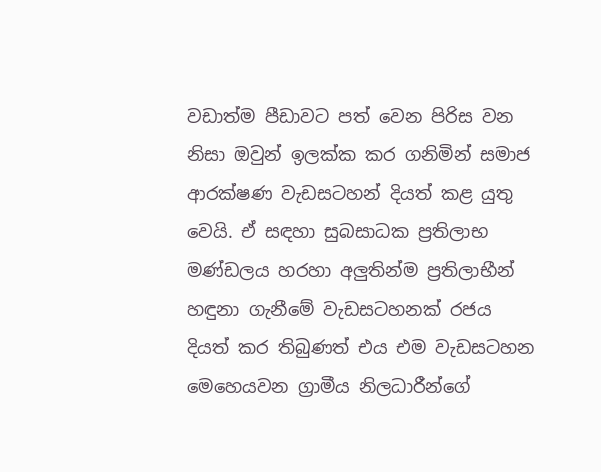වඩාත්ම පීඩාවට පත් වෙන පිරිස වන නිසා ඔවුන් ඉලක්ක කර ගනිමින් සමාජ ආරක්ෂණ වැඩසටහන් දියත් කළ යුතු වෙයි. ඒ සඳහා සුබසාධක ප්‍රතිලාභ මණ්ඩලය හරහා අලුතින්ම ප්‍රතිලාභීන් හඳුනා ගැනීමේ වැඩසටහනක් රජය දියත් කර තිබුණත් එය එම වැඩසටහන මෙහෙයවන ග්‍රාමීය නිලධාරීන්ගේ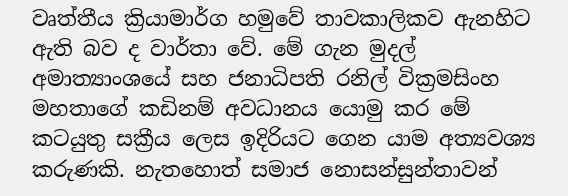වෘත්තීය ක්‍රියාමාර්ග හමුවේ තාවකාලිකව ඇනහිට ඇති බව ද වාර්තා වේ. මේ ගැන මුදල් අමාත්‍යාංශයේ සහ ජනාධිපති රනිල් වික්‍රමසිංහ මහතාගේ කඩිනම් අවධානය යොමු කර මේ කටයුතු සක්‍රීය ලෙස ඉදිරියට ගෙන යාම අත්‍යවශ්‍ය කරුණකි. නැතහොත් සමාජ නොසන්සුන්තාවන්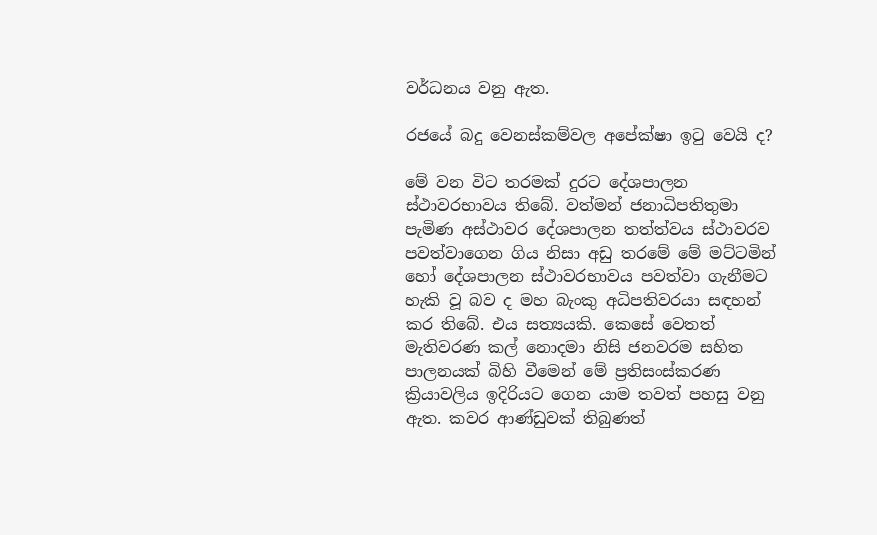වර්ධනය වනු ඇත.

රජයේ බදු වෙනස්කම්වල අපේක්ෂා ඉටු වෙයි ද?

මේ වන විට තරමක් දුරට දේශපාලන ස්ථාවරභාවය තිබේ. වත්මන් ජනාධිපතිතුමා පැමිණ අස්ථාවර දේශපාලන තත්ත්වය ස්ථාවරව පවත්වාගෙන ගිය නිසා අඩු තරමේ මේ මට්ටමින් හෝ දේශපාලන ස්ථාවරභාවය පවත්වා ගැනීමට හැකි වූ බව ද මහ බැංකු අධිපතිවරයා සඳහන් කර තිබේ. එය සත්‍යයකි. කෙසේ වෙතත් මැතිවරණ කල් නොදමා නිසි ජනවරම සහිත පාලනයක් බිහි වීමෙන් මේ ප්‍රතිසංස්කරණ ක්‍රියාවලිය ඉදිරියට ගෙන යාම තවත් පහසු වනු ඇත. කවර ආණ්ඩුවක් තිබුණත්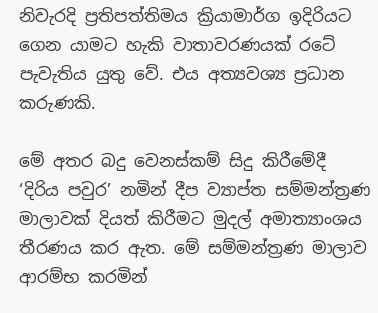නිවැරදි ප්‍රතිපත්තිමය ක්‍රියාමාර්ග ඉදිරියට ගෙන යාමට හැකි වාතාවරණයක් රටේ පැවැතිය යුතු වේ. එය අත්‍යවශ්‍ය ප්‍රධාන කරුණකි.

මේ අතර බදු වෙනස්කම් සිදු කිරීමේදී ‘දිරිය පවුර’ නමින් දීප ව්‍යාප්ත සම්මන්ත්‍රණ මාලාවක් දියත් කිරීමට මුදල් අමාත්‍යාංශය තීරණය කර ඇත. මේ සම්මන්ත්‍රණ මාලාව ආරම්භ කරමින්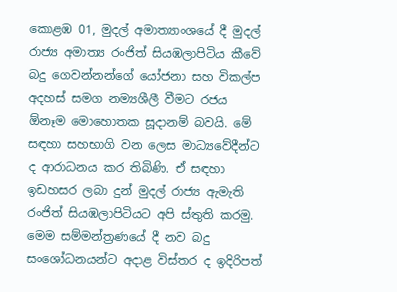කොළඹ 01, මුදල් අමාත්‍යාංශයේ දී මුදල් රාජ්‍ය අමාත්‍ය රංජිත් සියඹලාපිටිය කීවේ බදු ගෙවන්නන්ගේ යෝජනා සහ විකල්ප අදහස් සමග නම්‍යශීලී වීමට රජය ඕනෑම මොහොතක සූදානම් බවයි. මේ සඳහා සහභාගි වන ලෙස මාධ්‍යවේදීන්ට ද ආරාධනය කර තිබිණි. ඒ සඳහා ඉඩහසර ලබා දුන් මුදල් රාජ්‍ය ඇමැති රංජිත් සියඹලාපිටියට අපි ස්තුති කරමු. මෙම සම්මන්ත්‍රණයේ දී නව බදු සංශෝධනයන්ට අදාළ විස්තර ද ඉදිරිපත්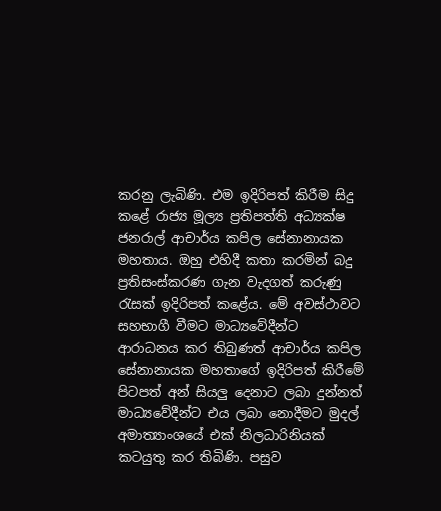කරනු ලැබිණි. එම ඉදිරිපත් කිරීම සිදු කළේ රාජ්‍ය මූල්‍ය ප්‍රතිපත්ති අධ්‍යක්ෂ ජනරාල් ආචාර්ය කපිල සේනානායක මහතාය. ඔහු එහිදී කතා කරමින් බදු ප්‍රතිසංස්කරණ ගැන වැදගත් කරුණු රැසක් ඉදිරිපත් කළේය. මේ අවස්ථාවට සහභාගී වීමට මාධ්‍යවේදීන්ට ආරාධනය කර තිබුණත් ආචාර්ය කපිල සේනානායක මහතාගේ ඉදිරිපත් කිරීමේ පිටපත් අන් සියලු දෙනාට ලබා දුන්නත් මාධ්‍යවේදීන්ට එය ලබා නොදීමට මුදල් අමාත්‍යාංශයේ එක් නිලධාරිනියක් කටයුතු කර තිබිණි. පසුව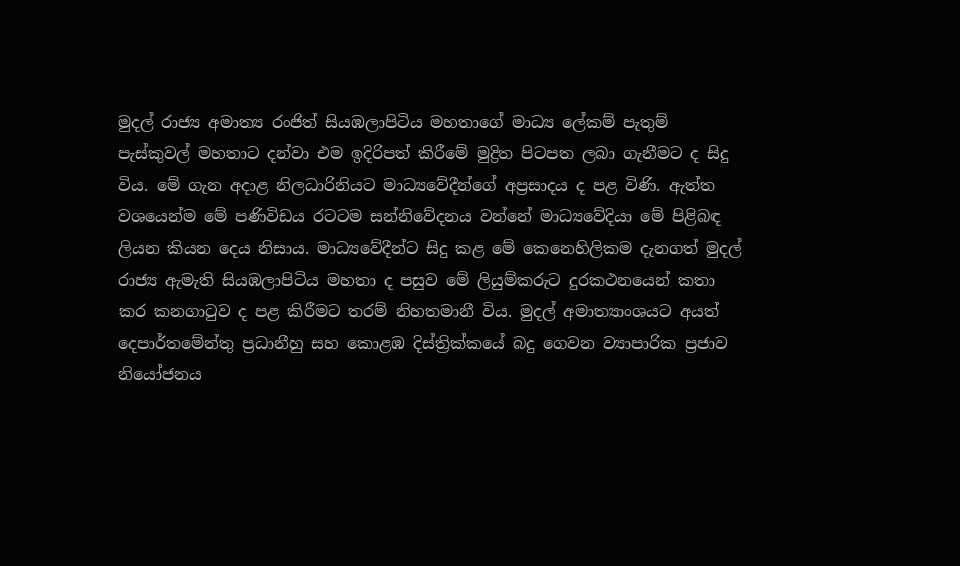මුදල් රාජ්‍ය අමාත්‍ය රංජිත් සියඹලාපිටිය මහතාගේ මාධ්‍ය ලේකම් පැතුම් පැස්කුවල් මහතාට දන්වා එම ඉදිරිපත් කිරීමේ මුද්‍රිත පිටපත ලබා ගැනීමට ද සිදු විය. මේ ගැන අදාළ නිලධාරිනියට මාධ්‍යවේදීන්ගේ අප්‍රසාදය ද පළ විණි. ඇත්ත වශයෙන්ම මේ පණිවිඩය රටටම සන්නිවේදනය වන්නේ මාධ්‍යවේදියා මේ පිළිබඳ ලියන කියන දෙය නිසාය. මාධ්‍යවේදීන්ට සිදු කළ මේ කෙනෙහිලිකම දැනගත් මුදල් රාජ්‍ය ඇමැති සියඹලාපිටිය මහතා ද පසුව මේ ලියුම්කරුට දුරකථනයෙන් කතා කර කනගාටුව ද පළ කිරීමට තරම් නිහතමානී විය. මුදල් අමාත්‍යාංශයට අයත් දෙපාර්තමේන්තු ප්‍රධානීහු සහ කොළඹ දිස්ත්‍රික්කයේ බදු ගෙවන ව්‍යාපාරික ප්‍රජාව නියෝජනය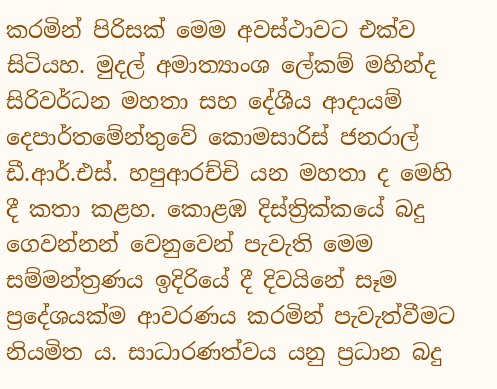කරමින් පිරිසක් මෙම අවස්ථාවට එක්ව සිටියහ. මුදල් අමාත්‍යාංශ ලේකම් මහින්ද සිරිවර්ධන මහතා සහ දේශීය ආදායම් දෙපාර්තමේන්තුවේ කොමසාරිස් ජනරාල් ඩී.ආර්.එස්. හපුආරච්චි යන මහතා ද මෙහි දී කතා කළහ. කොළඹ දිස්ත්‍රික්කයේ බදු ගෙවන්නන් වෙනුවෙන් පැවැති මෙම සම්මන්ත්‍රණය ඉදිරියේ දී දිවයිනේ සෑම ප්‍රදේශයක්ම ආවරණය කරමින් පැවැත්වීමට නියමිත ය. සාධාරණත්වය යනු ප්‍රධාන බදු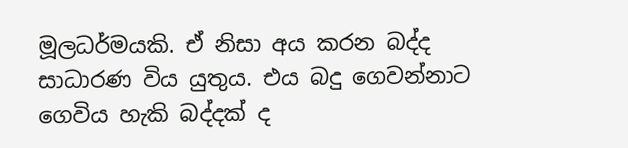මූලධර්මයකි. ඒ නිසා අය කරන බද්ද සාධාරණ විය යුතුය. එය බදු ගෙවන්නාට ගෙවිය හැකි බද්දක් ද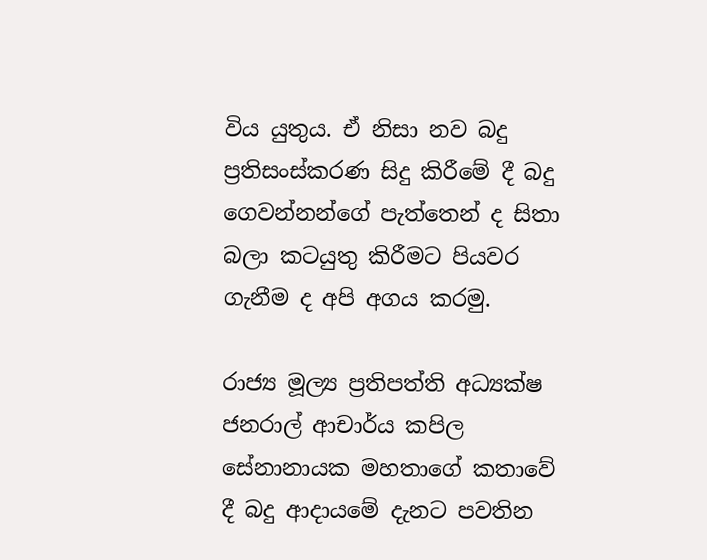විය යුතුය. ඒ නිසා නව බදු ප්‍රතිසංස්කරණ සිදු කිරීමේ දී බදු ගෙවන්නන්ගේ පැත්තෙන් ද සිතා බලා කටයුතු කිරීමට පියවර ගැනීම ද අපි අගය කරමු.

රාජ්‍ය මූල්‍ය ප්‍රතිපත්ති අධ්‍යක්ෂ ජනරාල් ආචාර්ය කපිල සේනානායක මහතාගේ කතාවේ දී බදු ආදායමේ දැනට පවතින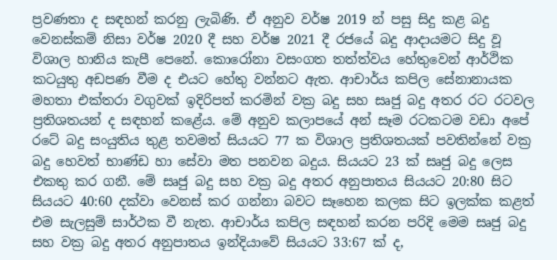ප්‍රවණතා ද සඳහන් කරනු ලැබිණි. ඒ අනුව වර්ෂ 2019 න් පසු සිදු කළ බදු වෙනස්කම් නිසා වර්ෂ 2020 දී සහ වර්ෂ 2021 දී රජයේ බදු ආදායමට සිදු වූ විශාල හානිය කැපී පෙනේ. කොරෝනා වසංගත තත්ත්වය හේතුවෙන් ආර්ථික කටයුතු අඩපණ වීම ද එයට හේතු වන්නට ඇත. ආචාර්ය කපිල සේනානායක මහතා එක්තරා වගුවක් ඉදිරිපත් කරමින් වක්‍ර බදු සහ සෘජු බදු අතර රට රටවල ප්‍රතිශතයන් ද සඳහන් කළේය. මේ අනුව කලාපයේ අන් සෑම රටකටම වඩා අපේ රටේ බදු සංයුතිය තුළ තවමත් සියයට 77 ක විශාල ප්‍රතිශතයක් පවතින්නේ වක්‍ර බදු හෙවත් භාණ්ඩ හා සේවා මත පනවන බදුය. සියයට 23 ක් සෘජු බදු ලෙස එකතු කර ගනී. මේ සෘජු බදු සහ වක්‍ර බදු අතර අනුපාතය සියයට 20:80 සිට සියයට 40:60 දක්වා වෙනස් කර ගන්නා බවට සෑහෙන කලක සිට ඉලක්ක කළත් එම සැලසුම් සාර්ථක වී නැත. ආචාර්ය කපිල සඳහන් කරන පරිදි මෙම සෘජු බදු සහ වක්‍ර බදු අතර අනුපාතය ඉන්දියාවේ සියයට 33:67 ක් ද,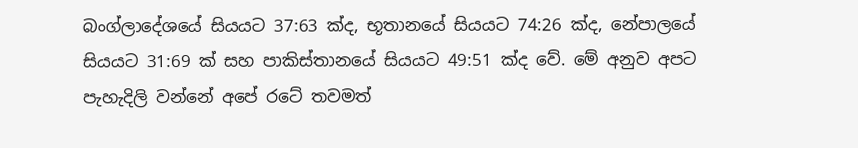බංග්ලාදේශයේ සියයට 37:63 ක්ද, භූතානයේ සියයට 74:26 ක්ද, නේපාලයේ සියයට 31:69 ක් සහ පාකිස්තානයේ සියයට 49:51 ක්ද වේ. මේ අනුව අපට පැහැදිලි වන්නේ අපේ රටේ තවමත්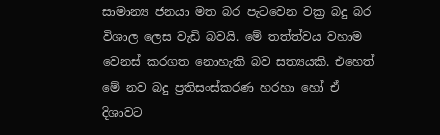සාමාන්‍ය ජනයා මත බර පැටවෙන වක්‍ර බදු බර විශාල ලෙස වැඩි බවයි. මේ තත්ත්වය වහාම වෙනස් කරගත නොහැකි බව සත්‍යයකි. එහෙත් මේ නව බදු ප්‍රතිසංස්කරණ හරහා හෝ ඒ දිශාවට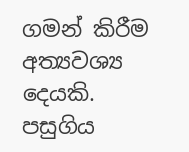ගමන් කිරීම අත්‍යවශ්‍ය දෙයකි. පසුගිය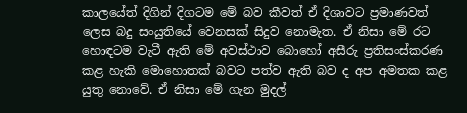කාලයේත් දිගින් දිගටම මේ බව කීවත් ඒ දිශාවට ප්‍රමාණවත් ලෙස බදු සංයුතියේ වෙනසක් සිදුව නොමැත. ඒ නිසා මේ රට හොඳටම වැටී ඇති මේ අවස්ථාව බොහෝ අසීරු ප්‍රතිසංස්කරණ කළ හැකි මොහොතක් බවට පත්ව ඇති බව ද අප අමතක කළ යුතු නොවේ. ඒ නිසා මේ ගැන මුදල්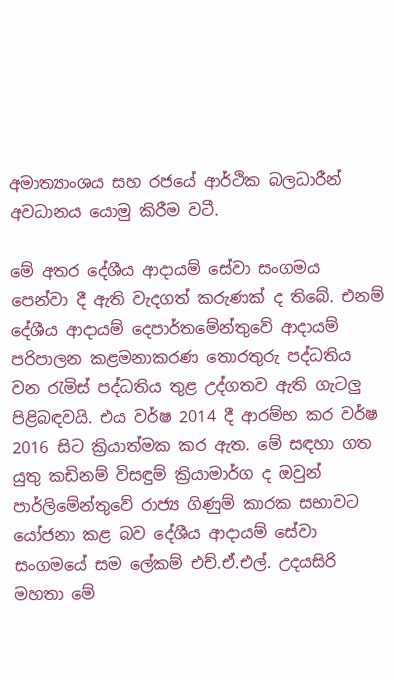අමාත්‍යාංශය සහ රජයේ ආර්ථික බලධාරීන් අවධානය යොමු කිරීම වටී.

මේ අතර දේශීය ආදායම් සේවා සංගමය පෙන්වා දී ඇති වැදගත් කරුණක් ද තිබේ. එනම් දේශීය ආදායම් දෙපාර්තමේන්තුවේ ආදායම් පරිපාලන කළමනාකරණ තොරතුරු පද්ධතිය වන රැමිස් පද්ධතිය තුළ උද්ගතව ඇති ගැටලු පිළිබඳවයි. එය වර්ෂ 2014 දී ආරම්භ කර වර්ෂ 2016 සිට ක්‍රියාත්මක කර ඇත. මේ සඳහා ගත යුතු කඩිනම් විසඳුම් ක්‍රියාමාර්ග ද ඔවුන් පාර්ලිමේන්තුවේ රාජ්‍ය ගිණුම් කාරක සභාවට යෝජනා කළ බව දේශීය ආදායම් සේවා සංගමයේ සම ලේකම් එච්.ඒ.එල්. උදයසිරි මහතා මේ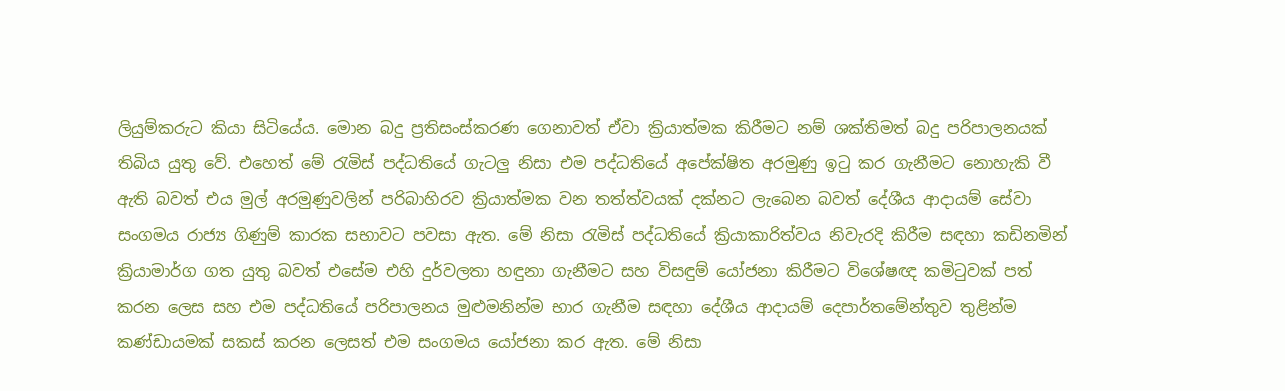ලියුම්කරුට කියා සිටියේය. මොන බදු ප්‍රතිසංස්කරණ ගෙනාවත් ඒවා ක්‍රියාත්මක කිරීමට නම් ශක්තිමත් බදු පරිපාලනයක් තිබිය යුතු වේ. එහෙත් මේ රැමිස් පද්ධතියේ ගැටලු නිසා එම පද්ධතියේ අපේක්ෂිත අරමුණු ඉටු කර ගැනීමට නොහැකි වී ඇති බවත් එය මුල් අරමුණුවලින් පරිබාහිරව ක්‍රියාත්මක වන තත්ත්වයක් දක්නට ලැබෙන බවත් දේශීය ආදායම් සේවා සංගමය රාජ්‍ය ගිණුම් කාරක සභාවට පවසා ඇත. මේ නිසා රැමිස් පද්ධතියේ ක්‍රියාකාරිත්වය නිවැරදි කිරීම සඳහා කඩිනමින් ක්‍රියාමාර්ග ගත යුතු බවත් එසේම එහි දුර්වලතා හඳුනා ගැනීමට සහ විසඳුම් යෝජනා කිරීමට විශේෂඥ කමිටුවක් පත් කරන ලෙස සහ එම පද්ධතියේ පරිපාලනය මුළුමනින්ම භාර ගැනීම සඳහා දේශීය ආදායම් දෙපාර්තමේන්තුව තුළින්ම කණ්ඩායමක් සකස් කරන ලෙසත් එම සංගමය යෝජනා කර ඇත. මේ නිසා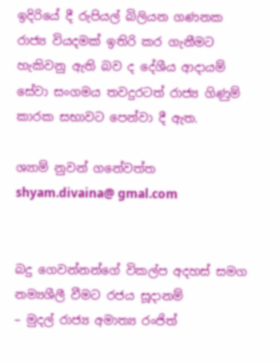ඉදිරියේ දී රුපියල් බිලියන ගණනක රාජ්‍ය වියදමක් ඉතිරි කර ගැනීමට හැකිවනු ඇති බව ද දේශීය ආදායම් සේවා සංගමය තවදුරටත් රාජ්‍ය ගිණුම් කාරක සභාවට පෙන්වා දී ඇත.

ශ්‍යාම් නුවන් ගනේවත්ත
shyam.divaina@ gmal.com


බදු ගෙවන්නන්ගේ විකල්ප අදහස් සමග නම්‍යශීලී වීමට රජය සූදානම්
– මුදල් රාජ්‍ය අමාත්‍ය රංජිත්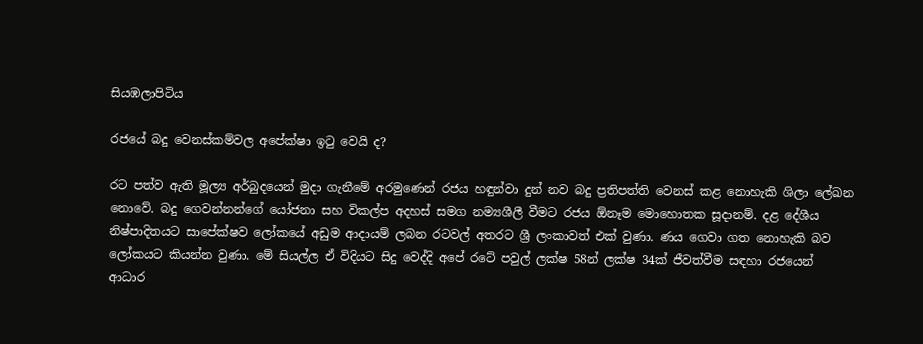සියඹලාපිටිය

රජයේ බදු වෙනස්කම්වල අපේක්ෂා ඉටු වෙයි ද?

රට පත්ව ඇති මූල්‍ය අර්බුදයෙන් මුදා ගැනීමේ අරමුණෙන් රජය හඳුන්වා දුන් නව බදු ප්‍රතිපත්ති වෙනස් කළ නොහැකි ශිලා ලේඛන නොවේ. බදු ගෙවන්නන්ගේ යෝජනා සහ විකල්ප අදහස් සමග නම්‍යශීලී වීමට රජය ඕනෑම මොහොතක සූදානම්. දළ දේශීය නිෂ්පාදිතයට සාපේක්ෂව ලෝකයේ අඩුම ආදායම් ලබන රටවල් අතරට ශ්‍රී ලංකාවත් එක් වුණා. ණය ගෙවා ගත නොහැකි බව ලෝකයට කියන්න වුණා. මේ සියල්ල ඒ විදියට සිදු වෙද්දි අපේ රටේ පවුල් ලක්ෂ 58න් ලක්ෂ 34ක් ජීවත්වීම සඳහා රජයෙන් ආධාර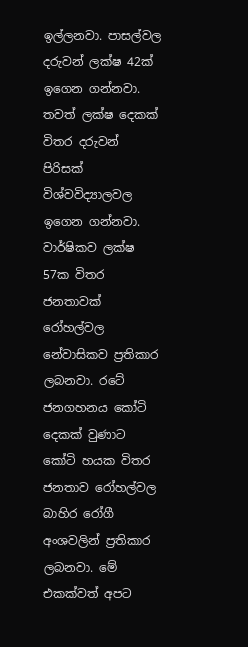ඉල්ලනවා. පාසල්වල දරුවන් ලක්ෂ 42ක් ඉගෙන ගන්නවා. තවත් ලක්ෂ දෙකක් විතර දරුවන් පිරිසක් විශ්වවිද්‍යාලවල ඉගෙන ගන්නවා. වාර්ෂිකව ලක්ෂ 57ක විතර ජනතාවක් රෝහල්වල නේවාසිකව ප්‍රතිකාර ලබනවා. රටේ ජනගහනය කෝටි දෙකක් වුණාට කෝටි හයක විතර ජනතාව රෝහල්වල බාහිර රෝගී අංශවලින් ප්‍රතිකාර ලබනවා. මේ එකක්වත් අපට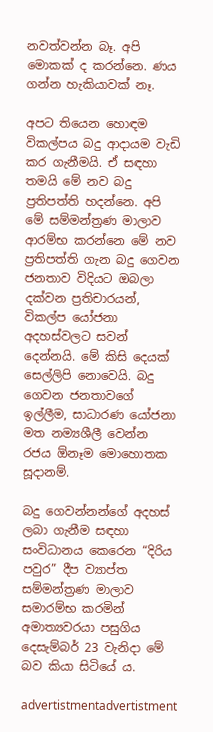නවත්වන්න බෑ. අපි මොකක් ද කරන්නෙ. ණය ගන්න හැකියාවක් නෑ.

අපට තියෙන හොඳම විකල්පය බදු ආදායම වැඩි කර ගැනීමයි. ඒ සඳහා තමයි මේ නව බදු ප්‍රතිපත්ති හදන්නෙ. අපි මේ සම්මන්ත්‍රණ මාලාව ආරම්භ කරන්නෙ මේ නව ප්‍රතිපත්ති ගැන බදු ගෙවන ජනතාව විදියට ඔබලා දක්වන ප්‍රතිචාරයන්, විකල්ප යෝජනා අදහස්වලට සවන් දෙන්නයි. මේ කිසි දෙයක් සෙල්ලිපි නොවෙයි. බදු ගෙවන ජනතාවගේ ඉල්ලීම, සාධාරණ යෝජනා මත නම්‍යශීලී වෙන්න රජය ඕනෑම මොහොතක සූදානම්.

බදු ගෙවන්නන්ගේ අදහස් ලබා ගැනීම සඳහා සංවිධානය කෙරෙන “දිරිය පවුර” දීප ව්‍යාප්ත සම්මන්ත්‍රණ මාලාව සමාරම්භ කරමින් අමාත්‍යවරයා පසුගිය දෙසැම්බර් 23 වැනිදා මේ බව කියා සිටියේ ය.

advertistmentadvertistment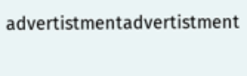advertistmentadvertistment